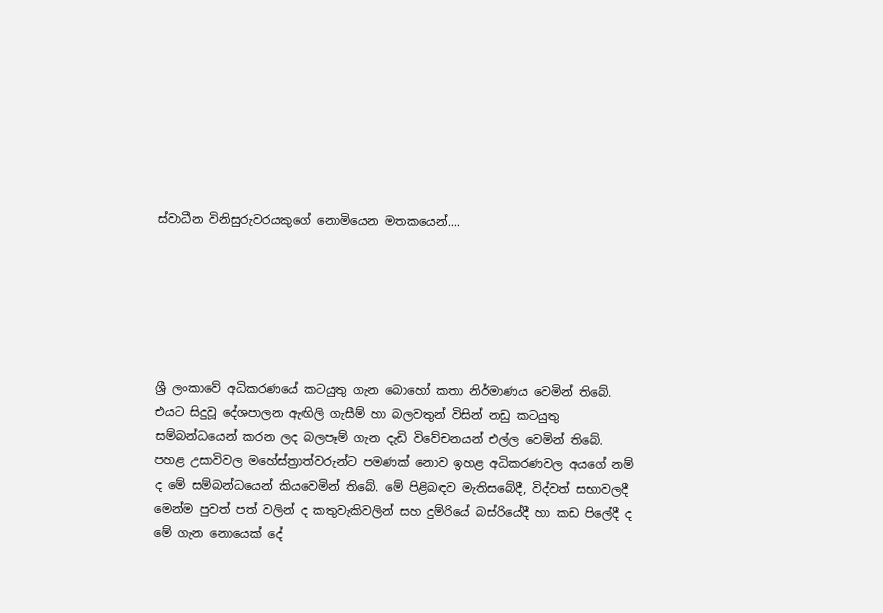ස්වාධීන විනිසුරුවරයකුගේ නොමියෙන මතකයෙන්....






ශ්‍රී ලංකාවේ අධිකරණයේ කටයුතු ගැන බොහෝ කතා නිර්මාණය වෙමින් තිබේ. එයට සිදුවූ දේශපාලන ඇඟිලි ගැසීම් හා බලවතුන් විසින් නඩු කටයුතු සම්බන්ධයෙන් කරන ලද බලපෑම් ගැන දැඩි විවේචනයන් එල්ල වෙමින් තිබේ. පහළ උසාවිවල මහේස්ත්‍රාත්වරුන්ට පමණක් නොව ඉහළ අධිකරණවල අයගේ නම් ද මේ සම්බන්ධයෙන් කියවෙමින් තිබේ. මේ පිළිබඳව මැතිසබේදී, විද්වත් සභාවලදී මෙන්ම පුවත් පත් වලින් ද කතුවැකිවලින් සහ දුම්රියේ බස්රියේදී හා කඩ පිලේදී ද මේ ගැන නොයෙක් දේ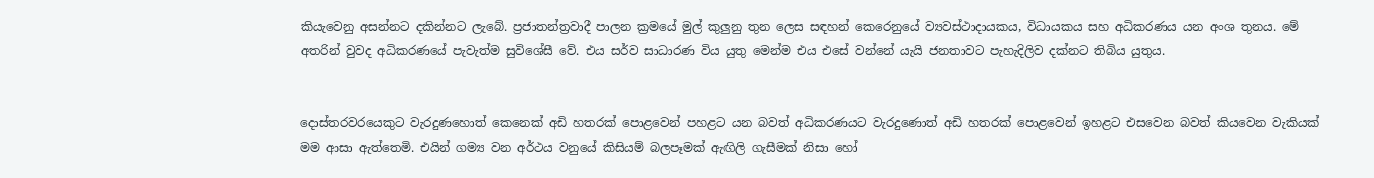කියැවෙනු අසන්නට දකින්නට ලැබේ. ප්‍රජාතන්ත්‍රවාදී පාලන ක්‍රමයේ මුල් කුලුනු තුන ලෙස සඳහන් කෙරෙනුයේ ව්‍යවස්ථාදායකය, විධායකය සහ අධිකරණය යන අංශ තුනය. මේ අතරින් වුවද අධිකරණයේ පැවැත්ම සුවිශේසී වේ. එය සර්ව සාධාරණ විය යුතු මෙන්ම එය එසේ වන්නේ යැයි ජනතාවට පැහැදිලිව දක්නට තිබිය යුතුය.


දොස්තරවරයෙකුට වැරදුණහොත් කෙනෙක් අඩි හතරක් පොළවෙන් පහළට යන බවත් අධිකරණයට වැරදුණොත් අඩි හතරක් පොළවෙන් ඉහළට එසවෙන බවත් කියවෙන වැකියක් මම ආසා ඇත්තෙමි. එයින් ගම්‍ය වන අර්ථය වනුයේ කිසියම් බලපෑමක් ඇඟිලි ගැසීමක් නිසා හෝ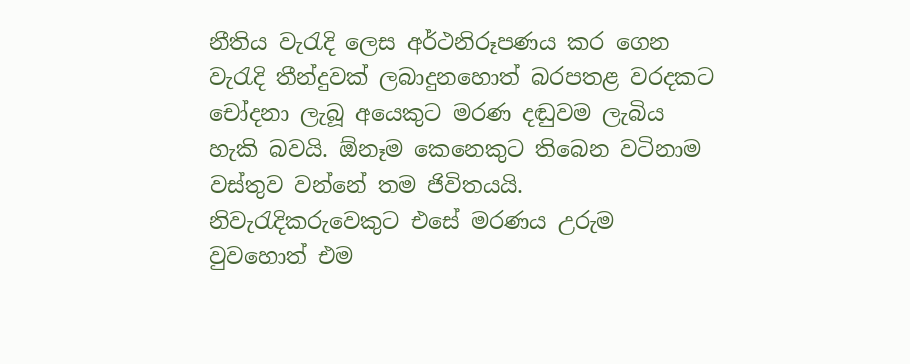නීතිය වැරැදි ලෙස අර්ථනිරූපණය කර ගෙන වැරැදි තීන්දුවක් ලබාදුනහොත් බරපතළ වරදකට චෝදනා ලැබූ අයෙකුට මරණ දඬුවම ලැබිය හැකි බවයි. ඕනෑම කෙනෙකුට තිබෙන වටිනාම වස්තුව වන්නේ තම ජිවිතයයි. නිවැරැදිකරුවෙකුට එසේ මරණය උරුම වුවහොත් එම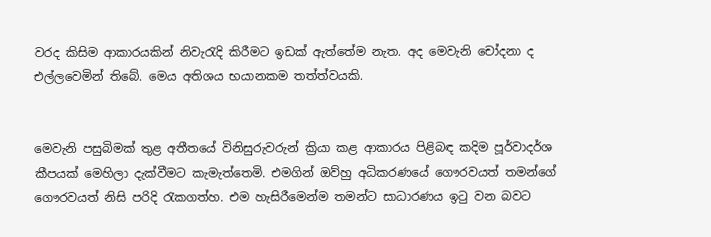වරද කිසිම ආකාරයකින් නිවැරැදි කිරීමට ඉඩක් ඇත්තේම නැත. අද මෙවැනි චෝදනා ද එල්ලවෙමින් තිබේ. මෙය අතිශය භයානකම තත්ත්වයකි.


මෙවැනි පසුබිමක් තුළ අතීතයේ විනිසුරුවරුන් ක්‍රියා කළ ආකාරය පිළිබඳ කදිම පූර්වාදර්ශ කීපයක් මෙහිලා දැක්වීමට කැමැත්තෙමි. එමගින් ඔව්හු අධිකරණයේ ගෞරවයත් තමන්ගේ ගෞරවයත් නිසි පරිදි රැකගත්හ. එම හැසිරීමෙන්ම තමන්ට සාධාරණය ඉටු වන බවට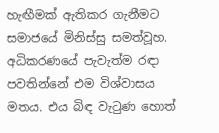හැඟීමක් ඇතිකර ගැනීමට සමාජයේ මිනිස්සු සමත්වූහ. අධිකරණයේ පැවැත්ම රඳා පවතින්නේ එම විශ්වාසය මතය. එය බිඳ වැටුණ හොත්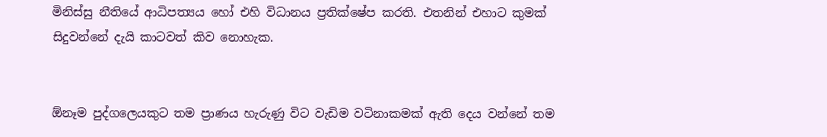මිනිස්සු නීතියේ ආධිපත්‍යය හෝ එහි විධානය ප්‍රතික්ෂේප කරති. එතනින් එහාට කුමක් සිදුවන්නේ දැයි කාටවත් කිව නොහැක.


ඕනෑම පුද්ගලෙයකුට තම ප්‍රාණය හැරුණු විට වැඩිම වටිනාකමක් ඇති දෙය වන්නේ තම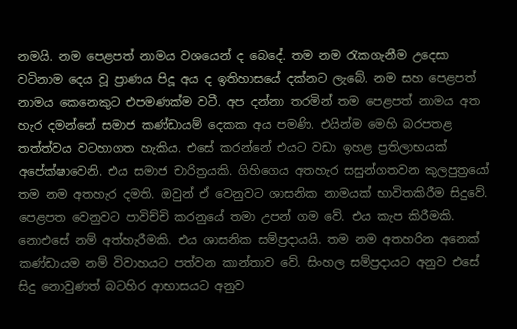නමයි. නම පෙළපත් නාමය වශයෙන් ද බෙදේ. තම නම රැකගැනීම උදෙසා වටිනාම දෙය වූ ප්‍රාණය පිදූ අය ද ඉතිහාසයේ දක්නට ලැබේ. නම සහ පෙළපත් නාමය කෙනෙකුට එපමණක්ම වටී. අප දන්නා තරමින් තම පෙළපත් නාමය අත හැර දමන්නේ සමාජ කණ්ඩායම් දෙකක අය පමණි. එයින්ම මෙහි බරපතළ තත්ත්වය වටහාගත හැකිය. එසේ කරන්නේ එයට වඩා ඉහළ ප්‍රතිලාභයක් අපේක්ෂාවෙනි. එය සමාජ චාරිත්‍රයකි. ගිහිගෙය අතහැර සසුන්ගතවන කුලපුත්‍රයෝ තම නම අතහැර දමති. ඔවුන් ඒ වෙනුවට ශාසනික නාමයක් භාවිතකිරීම සිදුවේ. පෙළපත වෙනුවට පාවිච්චි කරනුයේ තමා උපන් ගම වේ. එය කැප කිරීමකි. නොඑසේ නම් අත්හැරීමකි. එය ශාසනික සම්ප්‍රදායයි. තම නම අතහරින අනෙක් කණ්ඩායම නම් විවාහයට පත්වන කාන්තාව වේ. සිංහල සම්ප්‍රදායට අනුව එසේ සිදු නොවුණත් බටහිර ආභාසයට අනුව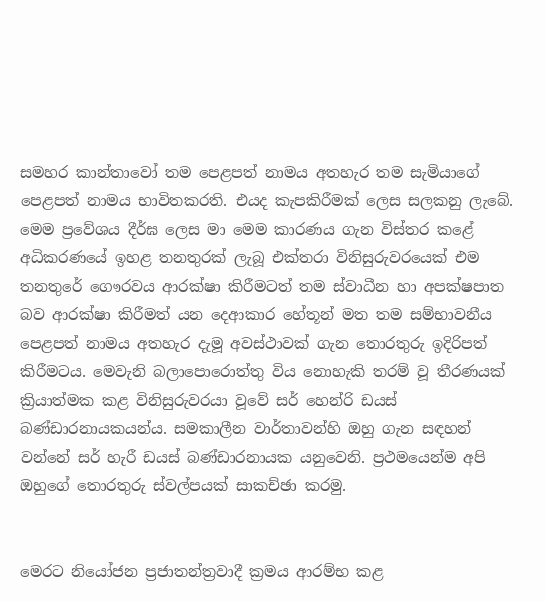සමහර කාන්තාවෝ තම පෙළපත් නාමය අතහැර තම සැමියාගේ පෙළපත් නාමය භාවිතකරති. එයද කැපකිරීමක් ලෙස සලකනු ලැබේ. මෙම ප්‍රවේශය දීර්ඝ ලෙස මා මෙම කාරණය ගැන විස්තර කළේ අධිකරණයේ ඉහළ තනතුරක් ලැබූ එක්තරා විනිසුරුවරයෙක් එම තනතුරේ ගෞරවය ආරක්ෂා කිරීමටත් තම ස්වාධීන හා අපක්ෂපාත බව ආරක්ෂා කිරීමත් යන දෙආකාර හේතූන් මත තම සම්භාවනීය පෙළපත් නාමය අතහැර දැමූ අවස්ථාවක් ගැන තොරතුරු ඉදිරිපත් කිරීමටය. මෙවැනි බලාපොරොත්තු විය නොහැකි තරම් වූ තීරණයක් ක්‍රියාත්මක කළ විනිසුරුවරයා වූවේ සර් හෙන්රි ඩයස් බණ්ඩාරනායකයන්ය. සමකාලීන වාර්තාවන්හි ඔහු ගැන සඳහන් වන්නේ සර් හැරී ඩයස් බණ්ඩාරනායක යනුවෙනි. ප්‍රථමයෙන්ම අපි ඔහුගේ තොරතුරු ස්වල්පයක් සාකච්ඡා කරමු.


මෙරට නියෝජන ප්‍රජාතන්ත්‍රවාදී ක්‍රමය ආරම්භ කළ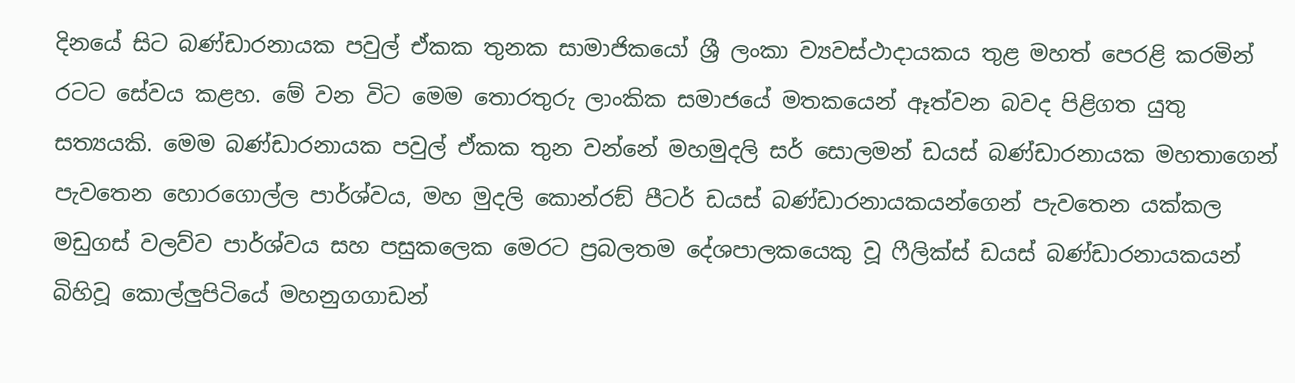දිනයේ සිට බණ්ඩාරනායක පවුල් ඒකක තුනක සාමාජිකයෝ ශ්‍රී ලංකා ව්‍යවස්ථාදායකය තුළ මහත් පෙරළි කරමින් රටට සේවය කළහ. මේ වන විට මෙම තොරතුරු ලාංකික සමාජයේ මතකයෙන් ඈත්වන බවද පිළිගත යුතු සත්‍යයකි. මෙම බණ්ඩාරනායක පවුල් ඒකක තුන වන්නේ මහමුදලි සර් සොලමන් ඩයස් බණ්ඩාරනායක මහතාගෙන් පැවතෙන හොරගොල්ල පාර්ශ්වය, මහ මුදලි කොන්රඞ් පීටර් ඩයස් බණ්ඩාරනායකයන්ගෙන් පැවතෙන යක්කල මඩුගස් වලව්ව පාර්ශ්වය සහ පසුකලෙක මෙරට ප්‍රබලතම දේශපාලකයෙකු වූ ෆීලික්ස් ඩයස් බණ්ඩාරනායකයන් බිහිවූ කොල්ලුපිටියේ මහනුගගාඩන්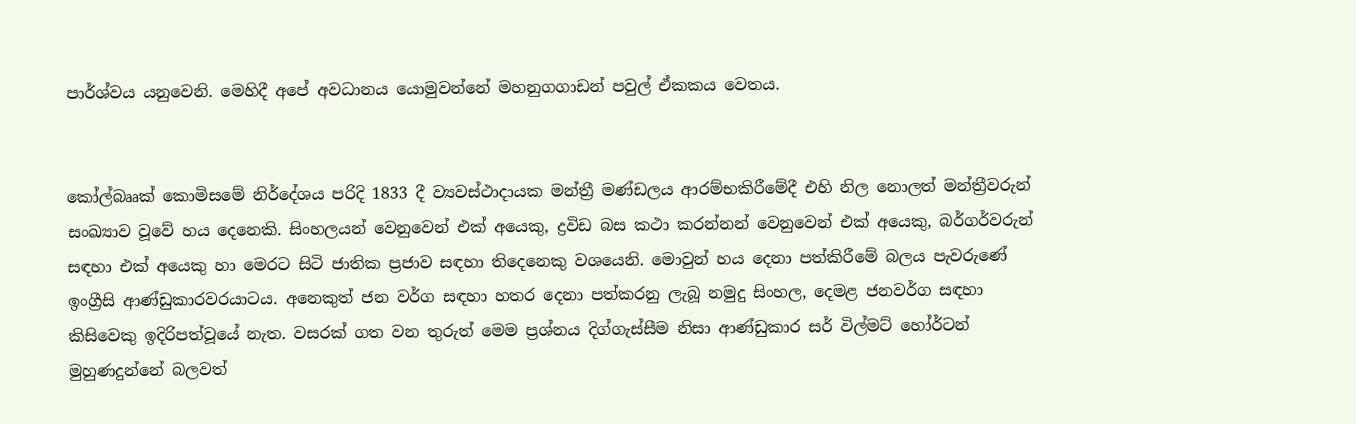පාර්ශ්වය යනුවෙනි. මෙහිදී අපේ අවධානය යොමුවන්නේ මහනුගගාඩන් පවුල් ඒකකය වෙතය.


කෝල්බෲක් කොමිසමේ නිර්දේශය පරිදි 1833 දී ව්‍යවස්ථාදායක මන්ත්‍රී මණ්ඩලය ආරම්භකිරීමේදී එහි නිල නොලත් මන්ත්‍රීවරුන් සංඛ්‍යාව වූවේ හය දෙනෙකි. සිංහලයන් වෙනුවෙන් එක් අයෙකු, ද්‍රවිඩ බස කථා කරන්නන් වෙනුවෙන් එක් අයෙකු, බර්ගර්වරුන් සඳහා එක් අයෙකු හා මෙරට සිටි ජාතික ප්‍රජාව සඳහා තිදෙනෙකු වශයෙනි. මොවුන් හය දෙනා පත්කිරීමේ බලය පැවරුණේ ඉංග්‍රීසි ආණ්ඩුකාරවරයාටය. අනෙකුත් ජන වර්ග සඳහා හතර දෙනා පත්කරනු ලැබූ නමුදු සිංහල, දෙමළ ජනවර්ග සඳහා කිසිවෙකු ඉදිරිපත්වූයේ නැත. වසරක් ගත වන තුරුත් මෙම ප්‍රශ්නය දිග්ගැස්සීම නිසා ආණ්ඩුකාර සර් විල්මට් හෝර්ටන් මුහුණදුන්නේ බලවත්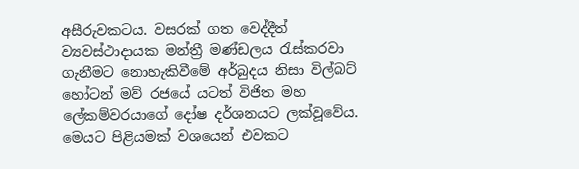අසීරුවකටය. වසරක් ගත වෙද්දීත් ව්‍යවස්ථාදායක මන්ත්‍රී මණ්ඩලය රැස්කරවා ගැනීමට නොහැකිවීමේ අර්බුදය නිසා විල්බට් හෝටන් මව් රජයේ යටත් විජිත මහ ලේකම්වරයාගේ දෝෂ දර්ශනයට ලක්වූවේය. මෙයට පිළියමක් වශයෙන් එවකට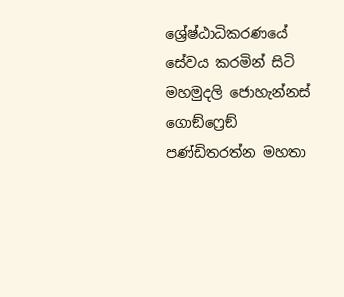ශ්‍රේෂ්ඨාධිකරණයේ සේවය කරමින් සිටි මහමුදලි ජොහැන්නස් ගොඞ්ෆ්‍රෙඞ් පණ්ඩිතරත්න මහතා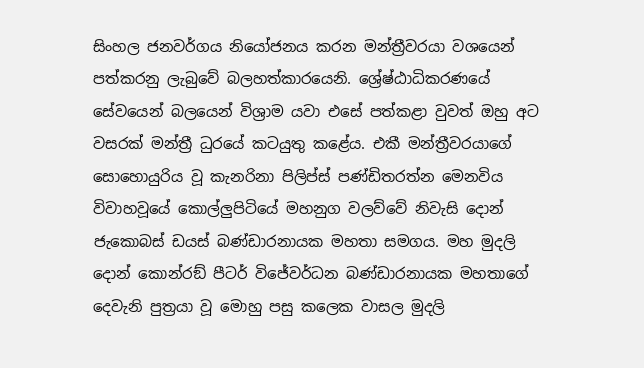සිංහල ජනවර්ගය නියෝජනය කරන මන්ත්‍රීවරයා වශයෙන් පත්කරනු ලැබුවේ බලහත්කාරයෙනි. ශ්‍රේෂ්ඨාධිකරණයේ සේවයෙන් බලයෙන් විශ්‍රාම යවා එසේ පත්කළා වුවත් ඔහු අට වසරක් මන්ත්‍රී ධුරයේ කටයුතු කළේය. එකී මන්ත්‍රීවරයාගේ සොහොයුරිය වූ කැනරිනා පිලිප්ස් පණ්ඩිතරත්න මෙනවිය විවාහවූයේ කොල්ලුපිටියේ මහනුග වලව්වේ නිවැසි දොන් ජැකොබස් ඩයස් බණ්ඩාරනායක මහතා සමගය. මහ මුදලි දොන් කොන්රඞ් පීටර් විජේවර්ධන බණ්ඩාරනායක මහතාගේ දෙවැනි පුත්‍රයා වූ මොහු පසු කලෙක වාසල මුදලි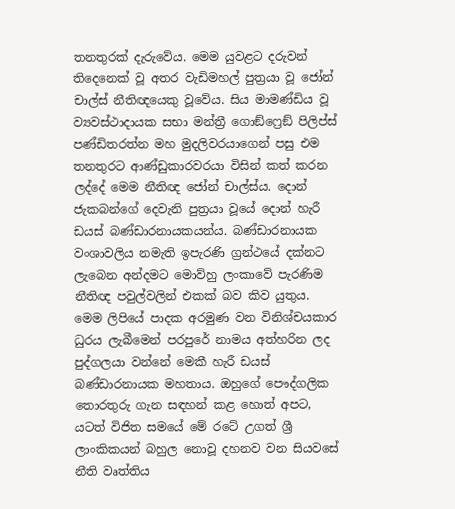තනතුරක් දැරුවේය. මෙම යුවළට දරුවන් තිදෙනෙක් වූ අතර වැඩිමහල් පුත්‍රයා වූ ජෝන් චාල්ස් නීතිඥයෙකු වූවේය. සිය මාමණ්ඩිය වූ ව්‍යවස්ථාදායක සභා මන්ත්‍රී ගොඞ්ෆ්‍රෙඞ් පිලිප්ස් පණ්ඩිතරත්න මහ මුදලිවරයාගෙන් පසු එම තනතුරට ආණ්ඩුකාරවරයා විසින් කත් කරන ලද්දේ මෙම නීතිඥ ජෝන් චාල්ස්ය. දොන් ජැකබන්ගේ දෙවැනි පුත්‍රයා වූයේ දොන් හැරී ඩයස් බණ්ඩාරනායකයන්ය. බණ්ඩාරනායක වංශාවලිය නමැති ඉපැරණි ග්‍රන්ථයේ දක්නට ලැබෙන අන්දමට මොව්හු ලංකාවේ පැරණිම නීතිඥ පවුල්වලින් එකක් බව කිව යුතුය. මෙම ලිපියේ පාදක අරමුණ වන විනිශ්චයකාර ධුරය ලැබීමෙන් පරපුරේ නාමය අත්හරින ලද පුද්ගලයා වන්නේ මෙකී හැරී ඩයස් බණ්ඩාරනායක මහතාය. ඔහුගේ පෞද්ගලික තොරතුරු ගැන සඳහන් කළ හොත් අපට, යටත් විජිත සමයේ මේ රටේ උගත් ශ්‍රී ලාංකිකයන් බහුල නොවූ දහනව වන සියවසේ නීති වෘත්තිය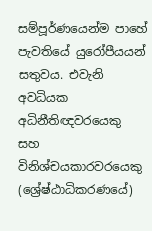සම්පූර්ණයෙන්ම පාහේ පැවතියේ යුරෝපීයයන් සතුවය. එවැනි අවධියක අධිනීතිඥවරයෙකු සහ විනිශ්චයකාරවරයෙකු (ශ්‍රේෂ්ඨාධිකරණයේ)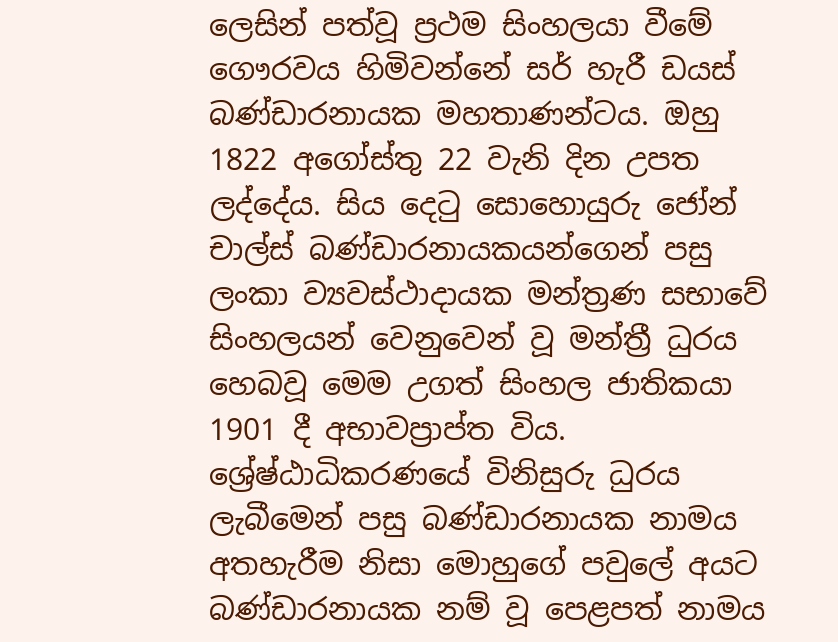ලෙසින් පත්වූ ප්‍රථම සිංහලයා වීමේ ගෞරවය හිමිවන්නේ සර් හැරී ඩයස් බණ්ඩාරනායක මහතාණන්ටය. ඔහු 1822 අගෝස්තු 22 වැනි දින උපත ලද්දේය. සිය දෙටු සොහොයුරු ජෝන් චාල්ස් බණ්ඩාරනායකයන්ගෙන් පසු ලංකා ව්‍යවස්ථාදායක මන්ත්‍රණ සභාවේ සිංහලයන් වෙනුවෙන් වූ මන්ත්‍රී ධුරය හෙබවූ මෙම උගත් සිංහල ජාතිකයා 1901 දී අභාවප්‍රාප්ත විය.
ශ්‍රේෂ්ඨාධිකරණයේ විනිසුරු ධුරය ලැබීමෙන් පසු බණ්ඩාරනායක නාමය අතහැරීම නිසා මොහුගේ පවුලේ අයට බණ්ඩාරනායක නම් වූ පෙළපත් නාමය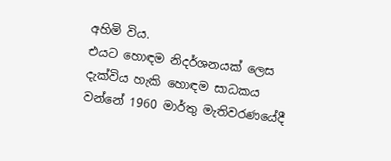අහිමි විය.
එයට හොඳම නිදර්ශනයක් ලෙස දැක්විය හැකි හොඳම සාධකය වන්නේ 1960 මාර්තු මැතිවරණයේදී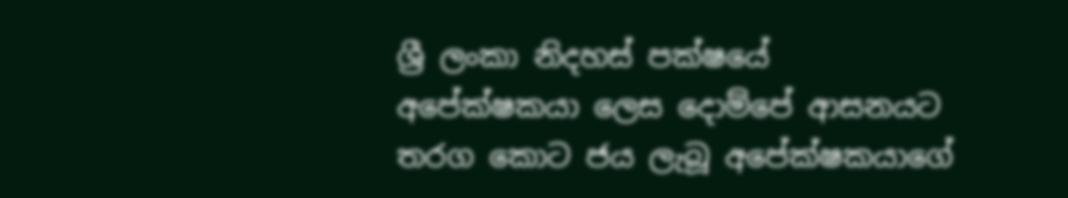ශ්‍රී ලංකා නිදහස් පක්ෂයේ අපේක්ෂකයා ලෙස දොම්පේ ආසනයට තරග කොට ජය ලැබූ අපේක්ෂකයාගේ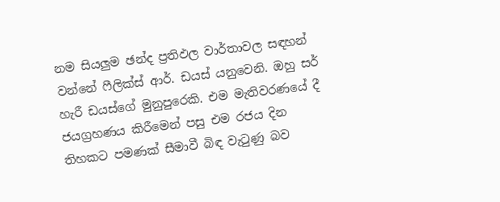නම සියලුම ඡන්ද ප්‍රතිඵල වාර්තාවල සඳහන් වන්නේ ෆීලික්ස් ආර්. ඩයස් යනුවෙනි. ඔහු සර් හැරී ඩයස්ගේ මුනුපුරෙකි. එම මැතිවරණයේ දී ජයග්‍රහණය කිරීමෙන් පසු එම රජය දින තිහකට පමණක් සීමාවී බිඳ වැටුණු බව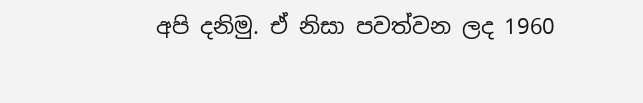අපි දනිමු. ඒ නිසා පවත්වන ලද 1960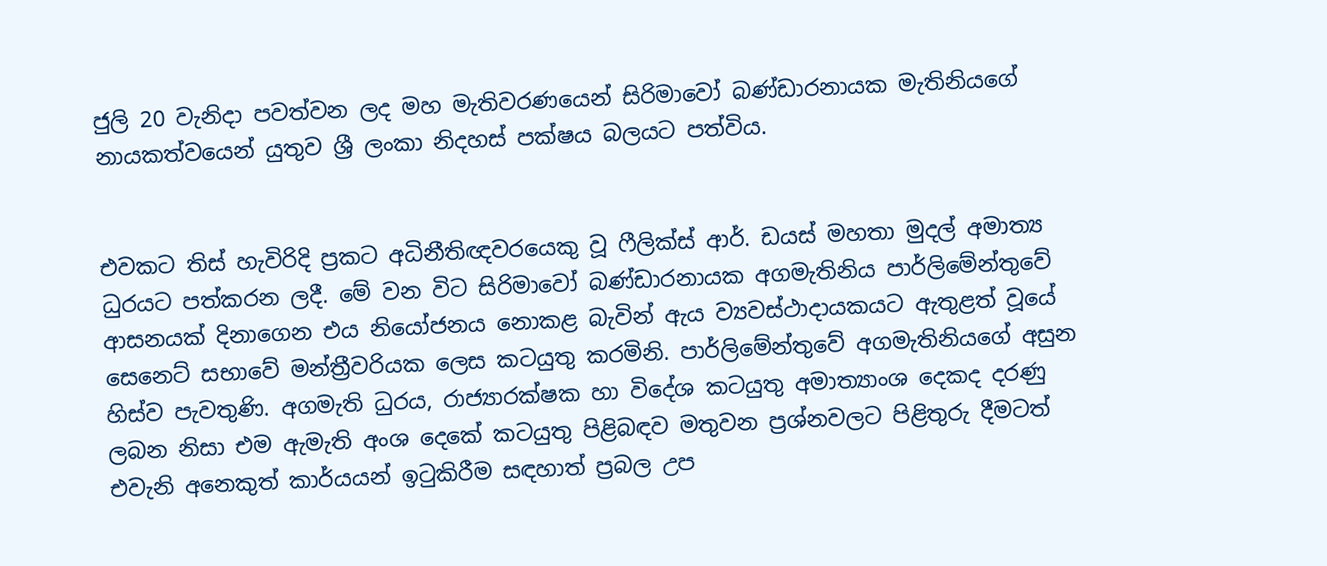ජුලි 20 වැනිදා පවත්වන ලද මහ මැතිවරණයෙන් සිරිමාවෝ බණ්ඩාරනායක මැතිනියගේ නායකත්වයෙන් යුතුව ශ්‍රී ලංකා නිදහස් පක්ෂය බලයට පත්විය.


එවකට තිස් හැවිරිදි ප්‍රකට අධිනීතිඥවරයෙකු වූ ෆීලික්ස් ආර්. ඩයස් මහතා මුදල් අමාත්‍ය ධුරයට පත්කරන ලදී. මේ වන විට සිරිමාවෝ බණ්ඩාරනායක අගමැතිනිය පාර්ලිමේන්තුවේ ආසනයක් දිනාගෙන එය නියෝජනය නොකළ බැවින් ඇය ව්‍යවස්ථාදායකයට ඇතුළත් වූයේ සෙනෙට් සභාවේ මන්ත්‍රීවරියක ලෙස කටයුතු කරමිනි. පාර්ලිමේන්තුවේ අගමැතිනියගේ අසුන හිස්ව පැවතුණි. අගමැති ධුරය, රාජ්‍යාරක්ෂක හා විදේශ කටයුතු අමාත්‍යාංශ දෙකද දරණු ලබන නිසා එම ඇමැති අංශ දෙකේ කටයුතු පිළිබඳව මතුවන ප්‍රශ්නවලට පිළිතුරු දීමටත් එවැනි අනෙකුත් කාර්යයන් ඉටුකිරීම සඳහාත් ප්‍රබල උප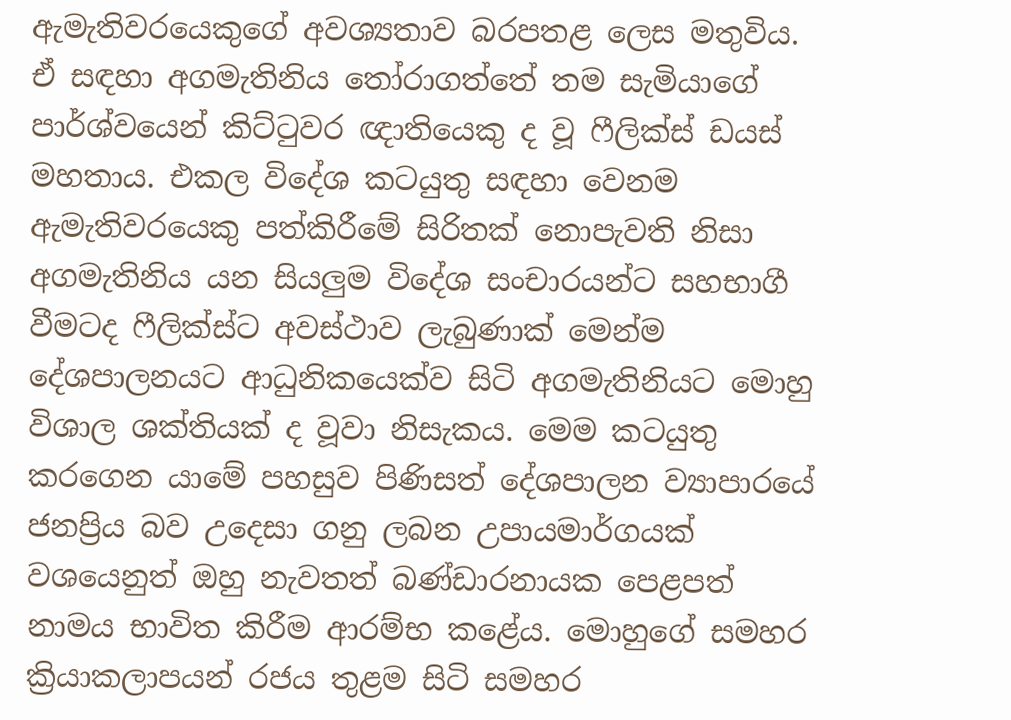ඇමැතිවරයෙකුගේ අවශ්‍යතාව බරපතළ ලෙස මතුවිය. ඒ සඳහා අගමැතිනිය තෝරාගත්තේ තම සැමියාගේ පාර්ශ්වයෙන් කිට්ටුවර ඥාතියෙකු ද වූ ෆීලික්ස් ඩයස් මහතාය. එකල විදේශ කටයුතු සඳහා වෙනම ඇමැතිවරයෙකු පත්කිරීමේ සිරිතක් නොපැවති නිසා අගමැතිනිය යන සියලුම විදේශ සංචාරයන්ට සහභාගී වීමටද ෆීලික්ස්ට අවස්ථාව ලැබුණාක් මෙන්ම දේශපාලනයට ආධුනිකයෙක්ව සිටි අගමැතිනියට මොහු විශාල ශක්තියක් ද වූවා නිසැකය. මෙම කටයුතු කරගෙන යාමේ පහසුව පිණිසත් දේශපාලන ව්‍යාපාරයේ ජනප්‍රිය බව උදෙසා ගනු ලබන උපායමාර්ගයක් වශයෙනුත් ඔහු නැවතත් බණ්ඩාරනායක පෙළපත් නාමය භාවිත කිරීම ආරම්භ කළේය. මොහුගේ සමහර ක්‍රියාකලාපයන් රජය තුළම සිටි සමහර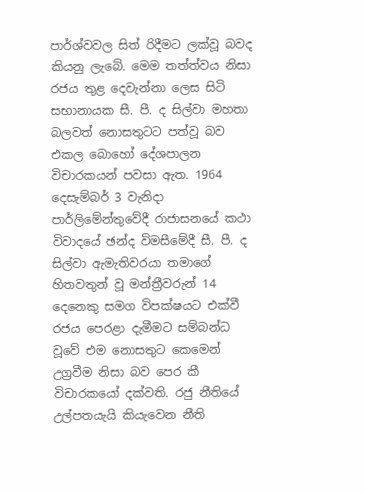පාර්ශ්වවල සිත් රිදීමට ලක්වූ බවද කියනු ලැබේ. මෙම තත්ත්වය නිසා රජය තුළ දෙවැන්නා ලෙස සිටි සභානායක සී. පී. ද සිල්වා මහතා බලවත් නොසතුටට පත්වූ බව එකල බොහෝ දේශපාලන විචාරකයන් පවසා ඇත. 1964 දෙසැම්බර් 3 වැනිදා පාර්ලිමේන්තුවේදී රාජාසනයේ කථා විවාදයේ ඡන්ද විමසීමේදී සී. පී. ද සිල්වා ඇමැතිවරයා තමාගේ හිතවතුන් වූ මන්ත්‍රීවරුන් 14 දෙනෙකු සමග විපක්ෂයට එක්වී රජය පෙරළා දැමීමට සම්බන්ධ වූවේ එම නොසතුට කෙමෙන් උග්‍රවීම නිසා බව පෙර කී විචාරකයෝ දක්වති. රජු නීතියේ උල්පතයැයි කියැවෙන නීති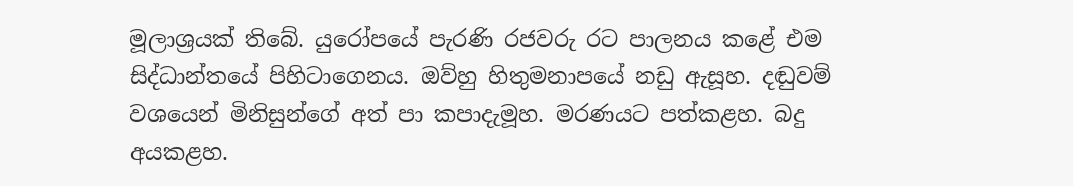මූලාශ්‍රයක් තිබේ. යුරෝපයේ පැරණි රජවරු රට පාලනය කළේ එම සිද්ධාන්තයේ පිහිටාගෙනය. ඔව්හු හිතුමනාපයේ නඩු ඇසූහ. දඬුවම් වශයෙන් මිනිසුන්ගේ අත් පා කපාදැමූහ. මරණයට පත්කළහ. බදු අයකළහ.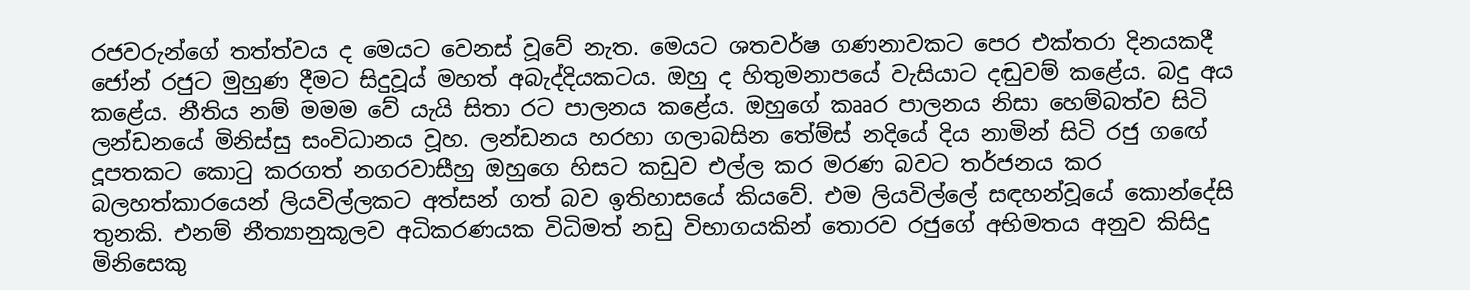රජවරුන්ගේ තත්ත්වය ද මෙයට වෙනස් වූවේ නැත. මෙයට ශතවර්ෂ ගණනාවකට පෙර එක්තරා දිනයකදී ජෝන් රජුට මුහුණ දීමට සිදුවූය් මහත් අබැද්දියකටය. ඔහු ද හිතුමනාපයේ වැසියාට දඬුවම් කළේය. බදු අය කළේය. නීතිය නම් මමම වේ යැයි සිතා රට පාලනය කළේය. ඔහුගේ කෲර පාලනය නිසා හෙම්බත්ව සිටි ලන්ඩනයේ මිනිස්සු සංවිධානය වූහ. ලන්ඩනය හරහා ගලාබසින තේම්ස් නදියේ දිය නාමින් සිටි රජු ගඟේ දූපතකට කොටු කරගත් නගරවාසීහු ඔහුගෙ හිසට කඩුව එල්ල කර මරණ බවට තර්ජනය කර බලහත්කාරයෙන් ලියවිල්ලකට අත්සන් ගත් බව ඉතිහාසයේ කියවේ. එම ලියවිල්ලේ සඳහන්වූයේ කොන්දේසි තුනකි. එනම් නීත්‍යානුකූලව අධිකරණයක විධිමත් නඩු විභාගයකින් තොරව රජුගේ අභිමතය අනුව කිසිදු මිනිසෙකු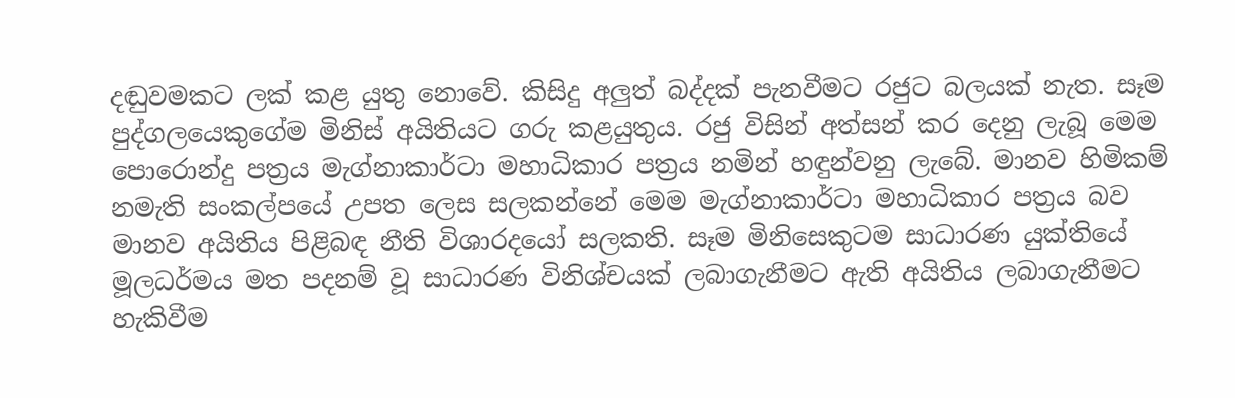දඬුවමකට ලක් කළ යුතු නොවේ. කිසිදු අලුත් බද්දක් පැනවීමට රජුට බලයක් නැත. සෑම පුද්ගලයෙකුගේම මිනිස් අයිතියට ගරු කළයුතුය. රජු විසින් අත්සන් කර දෙනු ලැබූ මෙම පොරොන්දු පත්‍රය මැග්නාකාර්ටා මහාධිකාර පත්‍රය නමින් හඳුන්වනු ලැබේ. මානව හිමිකම් නමැති සංකල්පයේ උපත ලෙස සලකන්නේ මෙම මැග්නාකාර්ටා මහාධිකාර පත්‍රය බව මානව අයිතිය පිළිබඳ නීති විශාරදයෝ සලකති. සෑම මිනිසෙකුටම සාධාරණ යුක්තියේ මූලධර්මය මත පදනම් වූ සාධාරණ විනිශ්චයක් ලබාගැනීමට ඇති අයිතිය ලබාගැනීමට හැකිවීම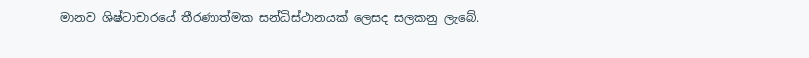මානව ශිෂ්ටාචාරයේ තීරණාත්මක සන්ධිස්ථානයක් ලෙසද සලකනු ලැබේ.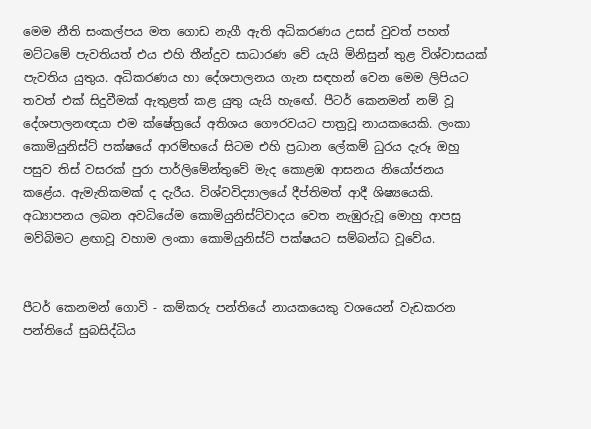මෙම නීති සංකල්පය මත ගොඩ නැගී ඇති අධිකරණය උසස් වුවත් පහත් මට්ටමේ පැවතියත් එය එහි තීන්දුව සාධාරණ වේ යැයි මිනිසුන් තුළ විශ්වාසයක් පැවතිය යුතුය. අධිකරණය හා දේශපාලනය ගැන සඳහන් වෙන මෙම ලිපියට තවත් එක් සිදුවීමක් ඇතුළත් කළ යුතු යැයි හැඟේ. පීටර් කෙනමන් නම් වූ දේශපාලනඥයා එම ක්ෂේත්‍රයේ අතිශය ගෞරවයට පාත්‍රවූ නායකයෙකි. ලංකා කොමියුනිස්ට් පක්ෂයේ ආරම්භයේ සිටම එහි ප්‍රධාන ලේකම් ධුරය දැරූ ඔහු පසුව තිස් වසරක් පුරා පාර්ලිමේන්තුවේ මැද කොළඹ ආසනය නියෝජනය කළේය. ඇමැතිකමක් ද දැරීය. විශ්වවිද්‍යාලයේ දීප්තිමත් ආදී ශිෂ්‍යයෙකි. අධ්‍යාපනය ලබන අවධියේම කොමියුනිස්ට්වාදය වෙත නැඹුරුවූ මොහු ආපසු මව්බිමට ළඟාවූ වහාම ලංකා කොමියුනිස්ට් පක්ෂයට සම්බන්ධ වූවේය.


පීටර් කෙනමන් ගොවි - කම්කරු පන්තියේ නායකයෙකු වශයෙන් වැඩකරන පන්තියේ සුබසිද්ධිය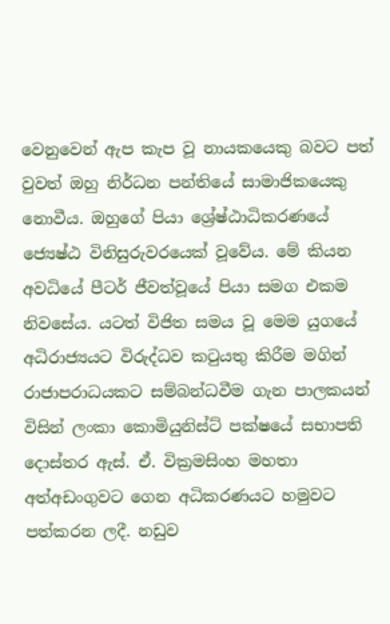වෙනුවෙන් ඇප කැප වූ නායකයෙකු බවට පත් වුවත් ඔහු නිර්ධන පන්තියේ සාමාජිකයෙකු නොවීය. ඔහුගේ පියා ශ්‍රේෂ්ඨාධිකරණයේ ජ්‍යෙෂ්ඨ විනිසුරුවරයෙක් වූවේය. මේ කියන අවධියේ පීටර් ජීවත්වූයේ පියා සමග එකම නිවසේය. යටත් විජිත සමය වූ මෙම යුගයේ අධිරාජ්‍යයට විරුද්ධව කටුයතු කිරීම මගින් රාජාපරාධයකට සම්බන්ධවීම ගැන පාලකයන් විසින් ලංකා කොමියුනිස්ට් පක්ෂයේ සභාපති දොස්තර ඇස්. ඒ. වික්‍රමසිංහ මහතා අත්අඩංගුවට ගෙන අධිකරණයට හමුවට පත්කරන ලදී. නඩුව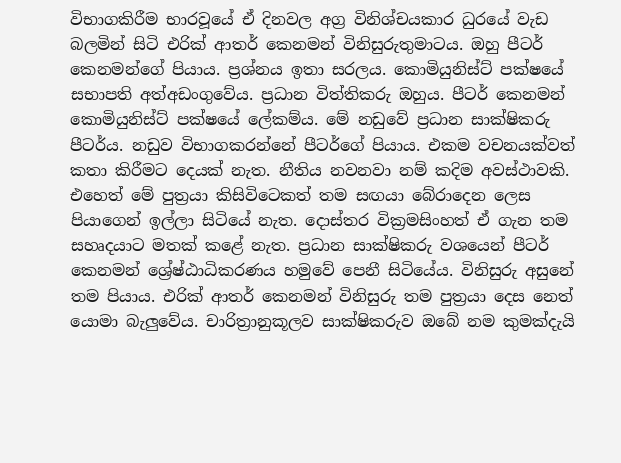විභාගකිරීම භාරවූයේ ඒ දිනවල අග්‍ර විනිශ්චයකාර ධුරයේ වැඩ බලමින් සිටි එරික් ආතර් කෙනමන් විනිසුරුතුමාටය. ඔහු පීටර් කෙනමන්ගේ පියාය. ප්‍රශ්නය ඉතා සරලය. කොමියුනිස්ට් පක්ෂයේ සභාපති අත්අඩංගුවේය. ප්‍රධාන විත්තිකරු ඔහුය. පීටර් කෙනමන් කොමියුනිස්ට් පක්ෂයේ ලේකම්ය. මේ නඩුවේ ප්‍රධාන සාක්ෂිකරු පීටර්ය. නඩුව විභාගකරන්නේ පීටර්ගේ පියාය. එකම වචනයක්වත් කතා කිරීමට දෙයක් නැත. නීතිය නවනවා නම් කදිම අවස්ථාවකි. එහෙත් මේ පුත්‍රයා කිසිවිටෙකත් තම සඟයා බේරාදෙන ලෙස පියාගෙන් ඉල්ලා සිටියේ නැත. දොස්තර වික්‍රමසිංහත් ඒ ගැන තම සහෘදයාට මතක් කළේ නැත. ප්‍රධාන සාක්ෂිකරු වශයෙන් පීටර් කෙනමන් ශ්‍රේෂ්ඨාධිකරණය හමුවේ පෙනී සිටියේය. විනිසුරු අසුනේ තම පියාය. එරික් ආතර් කෙනමන් විනිසුරු තම පුත්‍රයා දෙස නෙත් යොමා බැලුවේය. චාරිත්‍රානුකූලව සාක්ෂිකරුව ඔබේ නම කුමක්දැයි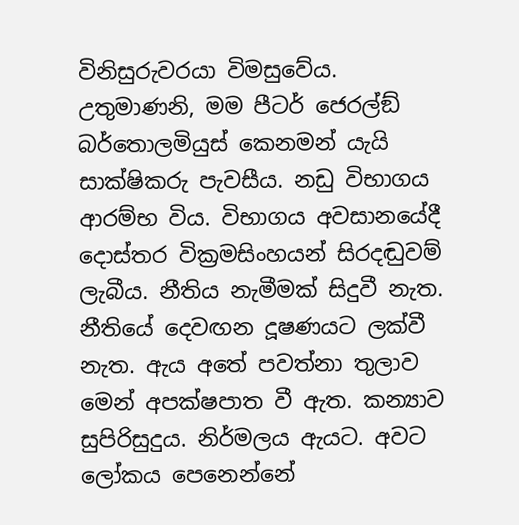විනිසුරුවරයා විමසුවේය. උතුමාණනි, මම පීටර් ජෙරල්ඞ් බර්තොලමියුස් කෙනමන් යැයි සාක්ෂිකරු පැවසීය. නඩු විභාගය ආරම්භ විය. විභාගය අවසානයේදී දොස්තර වික්‍රමසිංහයන් සිරදඬුවම් ලැබීය. නීතිය නැමීමක් සිදුවී නැත. නීතියේ දෙවඟන දූෂණයට ලක්වී නැත. ඇය අතේ පවත්නා තුලාව මෙන් අපක්ෂපාත වී ඇත. කන්‍යාව සුපිරිසුදුය. නිර්මලය ඇයට. අවට ලෝකය පෙනෙන්නේ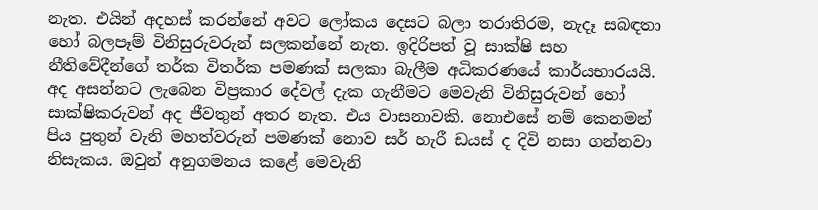නැත. එයින් අදහස් කරන්නේ අවට ලෝකය දෙසට බලා තරාතිරම, නැදෑ සබඳතා හෝ බලපෑම් විනිසුරුවරුන් සලකන්නේ නැත. ඉදිරිපත් වූ සාක්ෂි සහ නීතිවේදීන්ගේ තර්ක විතර්ක පමණක් සලකා බැලීම අධිකරණයේ කාර්යභාරයයි. අද අසන්නට ලැබෙන විප්‍රකාර දේවල් දැක ගැනීමට මෙවැනි විනිසුරුවන් හෝ සාක්ෂිකරුවන් අද ජීවතුන් අතර නැත. එය වාසනාවකි. නොඑසේ නම් කෙනමන් පිය පුතුන් වැනි මහත්වරුන් පමණක් නොව සර් හැරී ඩයස් ද දිවි නසා ගන්නවා නිසැකය. ඔවුන් අනුගමනය කළේ මෙවැනි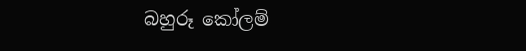බහුරූ කෝලම්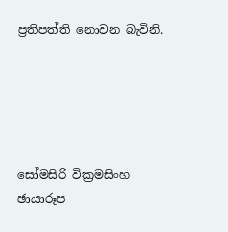ප්‍රතිපත්ති නොවන බැවිනි.





සෝමසිරි වික්‍රමසිංහ
ඡායාරූප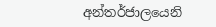අන්තර්ජාලයෙනි